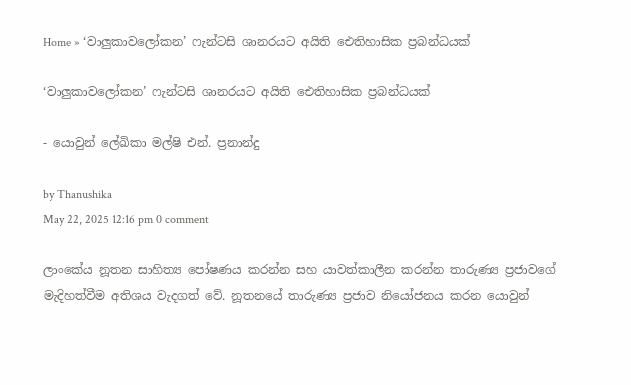Home » ‘වාලුකාවලෝකන’ ෆැන්ටසි ශානරයට අයිති ඓතිහාසික ප්‍රබන්ධයක්

‘වාලුකාවලෝකන’ ෆැන්ටසි ශානරයට අයිති ඓතිහාසික ප්‍රබන්ධයක්

- යොවුන් ලේඛිකා මල්ෂි එන්. ප්‍රනාන්දු

by Thanushika
May 22, 2025 12:16 pm 0 comment

ලාංකේය නූතන සාහිත්‍ය පෝෂණය කරන්න සහ යාවත්කාලීන කරන්න තාරුණ්‍ය ප්‍රජාවගේ මැදිහත්වීම අතිශය වැදගත් වේ. නූතනයේ තාරුණ්‍ය ප්‍රජාව නියෝජනය කරන යොවුන්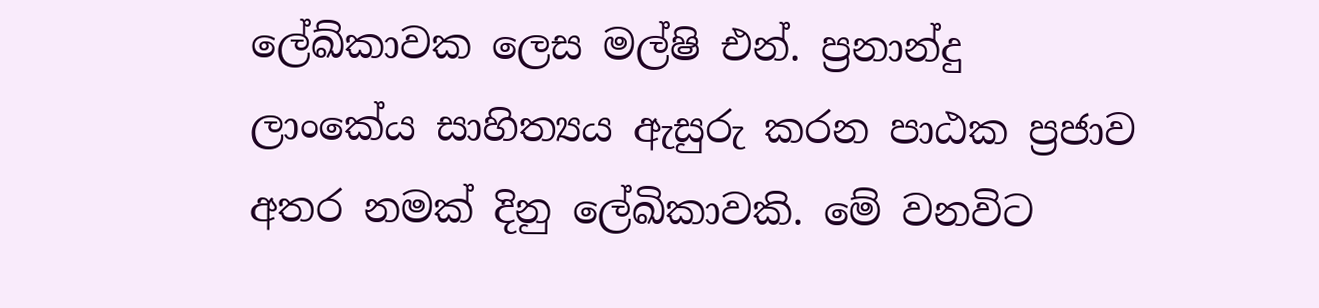ලේඛ්කාවක ලෙස මල්ෂි එන්. ප්‍රනාන්දු ලාංකේය සාහිත්‍යය ඇසුරු කරන පාඨක ප්‍රජාව අතර නමක් දිනු ලේඛිකාවකි. මේ වනවිට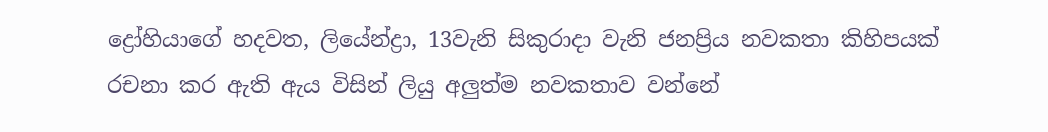ද්‍රෝහියාගේ හදවත, ලියේන්ද්‍රා, 13වැනි සිකුරාදා වැනි ජනප්‍රිය නවකතා කිහිපයක් රචනා කර ඇති ඇය විසින් ලියු අලුත්ම නවකතාව වන්නේ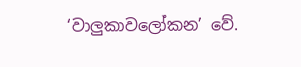‘වාලුකාවලෝකන’ වේ.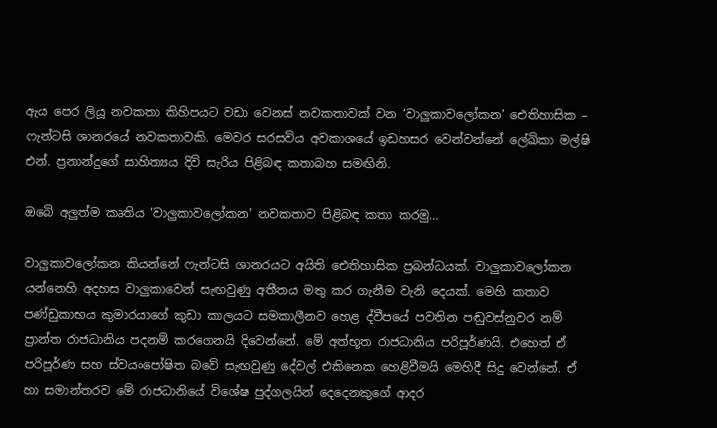ඇය පෙර ලියූ නවකතා කිහිපයට වඩා වෙනස් නවකතාවක් වන ‘වාලුකාවලෝකන’ ඓතිහාසික – ෆැන්ටසි ශානරයේ නවකතාවකි. මෙවර සරසවිය අවකාශයේ ඉඩහසර වෙන්වන්නේ ලේඛිකා මල්ෂි එන්. ප්‍රනාන්දුගේ සාහිත්‍යය දිවි සැරිය පිළිබඳ කතාබහ සමඟිනි.

ඔබෙි අලුත්ම කෘතිය ‘වාලුකාවලෝකන’ නවකතාව පිළිබඳ කතා කරමු…

වාලුකාවලෝකන කියන්නේ ෆැන්ටසි ශානරයට අයිති ඓතිහාසික ප්‍රබන්ධයක්. වාලුකාවලෝකන යන්නෙහි අදහස වාලුකාවෙන් සැඟවුණු අතීතය මතු කර ගැනීම වැනි දෙයක්. මෙහි කතාව පණ්ඩුකාභය කුමාරයාගේ කුඩා කාලයට සමකාලීනව හෙළ ද්වීපයේ පවතින පඬුවස්නුවර නම් ප්‍රාන්ත රාජධානිය පදනම් කරගෙනයි දිවෙන්නේ. මේ අත්භූත රාජධානිය පරිපූර්ණයි. එහෙත් ඒ පරිපූර්ණ සහ ස්වයංපෝෂිත බවේ සැඟවුණු දේවල් එකිනෙක හෙළිවීමයි මෙහිදී සිදු වෙන්නේ. ඒ හා සමාන්තරව මේ රාජධානියේ විශේෂ පුද්ගලයින් දෙදෙනකුගේ ආදර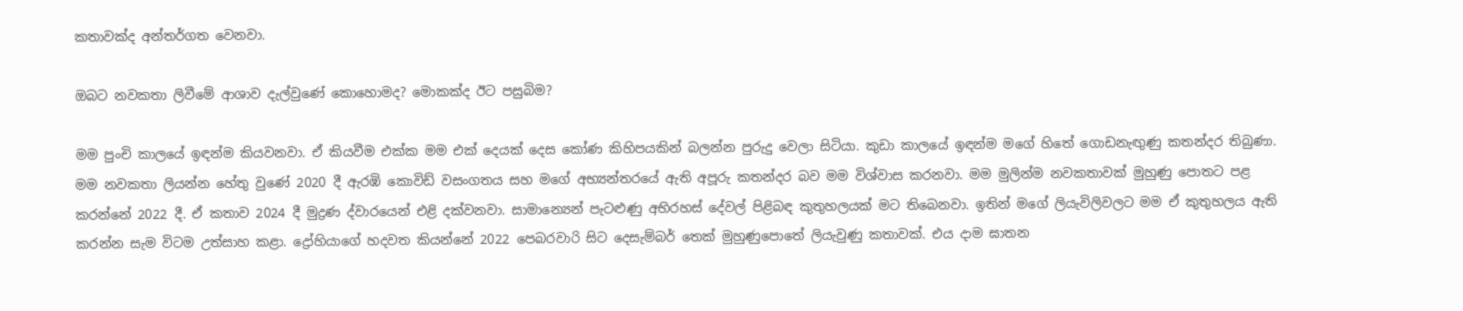කතාවක්ද අන්තර්ගත වෙනවා.

ඔබට නවකතා ලිවීමේ ආශාව දැල්වුණේ කොහොමද? මොකක්ද ඊට පසුබිම?

මම පුංචි කාලයේ ඉඳන්ම කියවනවා. ඒ කියවීම එක්ක මම එක් දෙයක් දෙස කෝණ කිහිපයකින් බලන්න පුරුදු වෙලා සිටියා. කුඩා කාලයේ ඉඳන්ම මගේ හිතේ ගොඩනැඟුණු කතන්දර තිබුණා. මම නවකතා ලියන්න හේතු වුණේ 2020 දී ඇරඹි කොවිඩ් වසංගතය සහ මගේ අභ්‍යන්තරයේ ඇති අපූරු කතන්දර බව මම විශ්වාස කරනවා. මම මුලින්ම නවකතාවක් මුහුණු පොතට පළ කරන්නේ 2022 දී. ඒ කතාව 2024 දී මුද්‍රණ ද්වාරයෙන් එළි දක්වනවා. සාමාන්‍යෙන් පැටළුණු අභිරහස් දේවල් පිළිබඳ කුතුහලයක් මට තිබෙනවා. ඉතින් මගේ ලියැවිලිවලට මම ඒ කුතුහලය ඇති කරන්න සැම විටම උත්සාහ කළා. ද්‍රෝහියාගේ හදවත කියන්නේ 2022 පෙබරවාරි සිට දෙසැම්බර් තෙක් මුහුණුපොතේ ලියැවුණු කතාවක්. එය දාම ඝාතන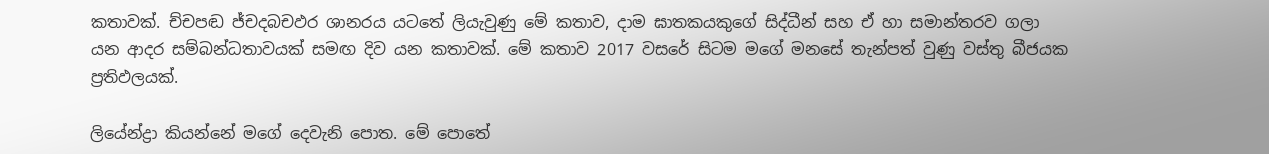කතාවක්. ච්චපඬ ජ්චදබචඵර ශානරය යටතේ ලියැවුණු මේ කතාව, දාම ඝාතකයකුගේ සිද්ධීන් සහ ඒ හා සමාන්තරව ගලා යන ආදර සම්බන්ධතාවයක් සමඟ දිව යන කතාවක්. මේ කතාව 2017 වසරේ සිටම මගේ මනසේ තැන්පත් වුණු වස්තු බීජයක ප්‍රතිඵලයක්.

ලියේන්ද්‍රා කියන්නේ මගේ දෙවැනි පොත. මේ පොතේ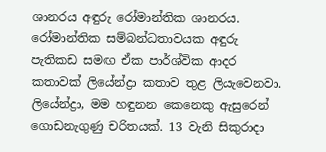ශානරය අඳුරු රෝමාන්තික ශානරය. රෝමාන්තික සම්බන්ධතාවයක අඳුරු පැතිකඩ සමඟ ඒක පාර්ශ්වික ආදර කතාවක් ලියේන්ද්‍රා කතාව තුළ ලියැවෙනවා. ලියේන්ද්‍රා, මම හඳුනන කෙනෙකු ඇසුරෙන් ගොඩනැගුණු චරිතයක්. 13 වැනි සිකුරාදා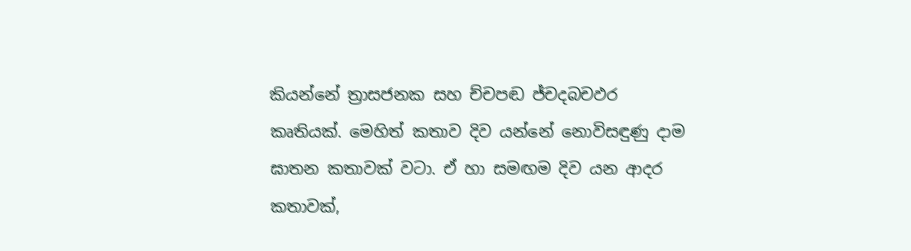කියන්නේ ත්‍රාසජනක සහ ච්චපඬ ජ්චදබචඵර කෘතියක්. මෙහිත් කතාව දිව යන්නේ නොවිසඳුණු දාම ඝාතන කතාවක් වටා. ඒ හා සමඟම දිව යන ආදර කතාවක්,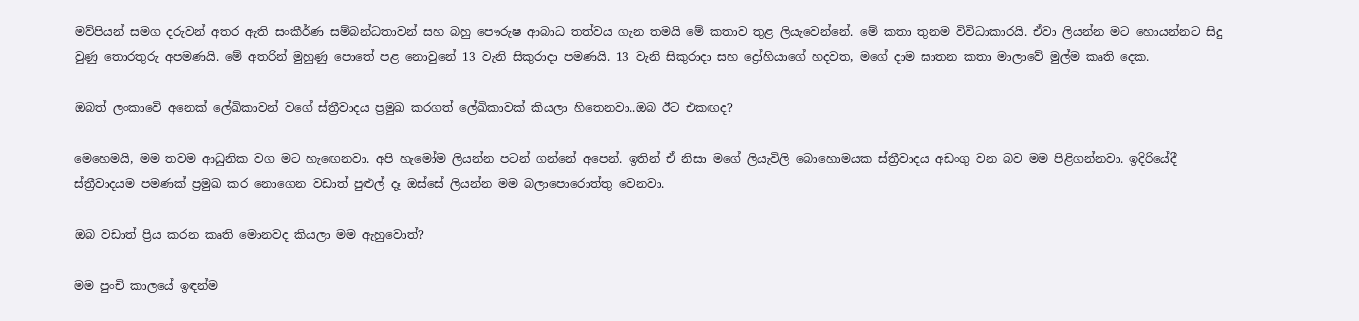මව්පියන් සමග දරුවන් අතර ඇති සංකීර්ණ සම්බන්ධතාවන් සහ බහු පෞරුෂ ආබාධ තත්වය ගැන තමයි මේ කතාව තුළ ලියැවෙන්නේ. මේ කතා තුනම විවිධාකාරයි. ඒවා ලියන්න මට හොයන්නට සිදු වුණු තොරතුරු අපමණයි. මේ අතරින් මුහුණු පොතේ පළ නොවුනේ 13 වැනි සිකුරාදා පමණයි. 13 වැනි සිකුරාදා සහ ද්‍රෝහියාගේ හදවත, මගේ දාම ඝාතන කතා මාලාවේ මුල්ම කෘති දෙක.

ඔබත් ලංකාවෙි අනෙක් ලේඛිකාවන් වගේ ස්ත්‍රීවාදය ප්‍රමුඛ කරගත් ලේඛිකාවක් කියලා හිතෙනවා..ඔබ ඊට එකඟද?

මෙහෙමයි, මම තවම ආධුනික වග මට හැඟෙනවා. අපි හැමෝම ලියන්න පටන් ගන්නේ අපෙන්. ඉතින් ඒ නිසා මගේ ලියැවිලි බොහොමයක ස්ත්‍රීවාදය අඩංගු වන බව මම පිළිගන්නවා. ඉදිරියේදී ස්ත්‍රීවාදයම පමණක් ප්‍රමුඛ කර නොගෙන වඩාත් පුළුල් දෑ ඔස්සේ ලියන්න මම බලාපොරොත්තු වෙනවා.

ඔබ වඩාත් ප්‍රිය කරන කෘති මොනවද කියලා මම ඇහුවොත්?

මම පුංචි කාලයේ ඉඳන්ම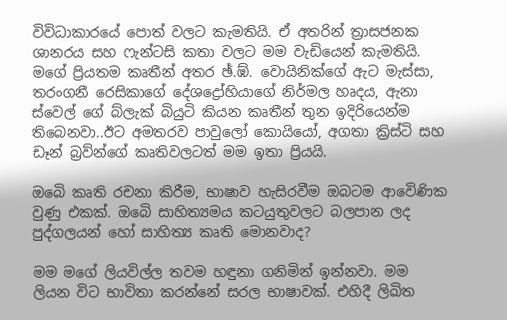විවිධාකාරයේ පොත් වලට කැමතියි. ඒ අතරින් ත්‍රාසජනක ශානරය සහ ෆැන්ටසි කතා වලට මම වැඩියෙන් කැමතියි. මගේ ප්‍රියතම කෘතීන් අතර ඡ්.ඹ්. වොයිනික්ගේ ඇට මැස්සා, තරංගනී රෙසිකාගේ දේශද්‍රෝහියාගේ නිර්මල හෘදය, ඇනා ස්වෙල් ගේ බ්ලැක් බියුටි කියන කෘතීන් තුන ඉදිරියෙන්ම තිබෙනවා..ඊට අමතරව පාවුලෝ කොයියෝ, අගතා ක්‍රිස්ටි සහ ඩෑන් බ්‍රව්න්ගේ කෘතිවලටත් මම ඉතා ප්‍රියයි.

ඔබෙි කෘති රචනා කිරීම, භාෂාව හැසිරවීම ඔබටම ආවෙිණික වුණු එකක්. ඔබෙි සාහිත්‍යමය කටයුතුවලට බලපාන ලද පුද්ගලයන් හෝ සාහිත්‍ය කෘති මොනවාද?

මම මගේ ලියවිල්ල තවම හඳුනා ගනිමින් ඉන්නවා. මම ලියන විට භාවිතා කරන්නේ සරල භාෂාවක්. එහිදී ලිඛිත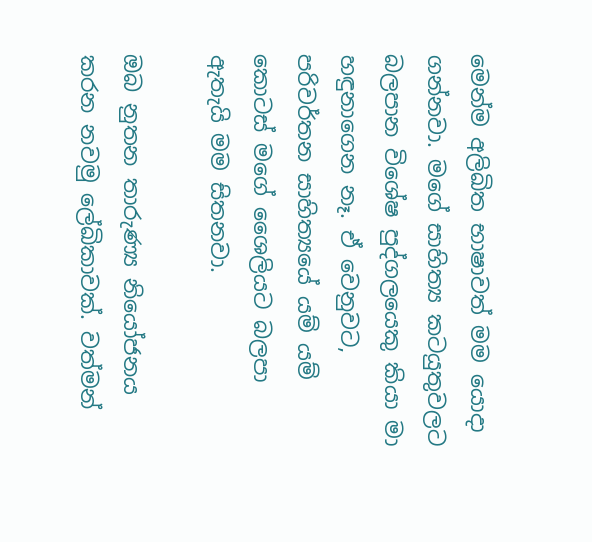මෙන්ම අලිඛිත භාෂාවත් මම යොදා ගන්නවා. මගේ සාහිත්‍ය කටයුතුවලට බලපාන විශේෂ පුද්ගලයෙකු කියා මා හඳුනාගෙන නෑ. ඒ වෙනුවට, පරිවර්තන සාහිත්‍යයේ යම් යම් කොටස් මගේ ශෛලියට බලපා ඇතැයි මම සිතනවා.

ඔබ නුතන තාරුණ්‍ය නියෝජනය කරන නවමු ලේඛිකාවක්. වත්මන්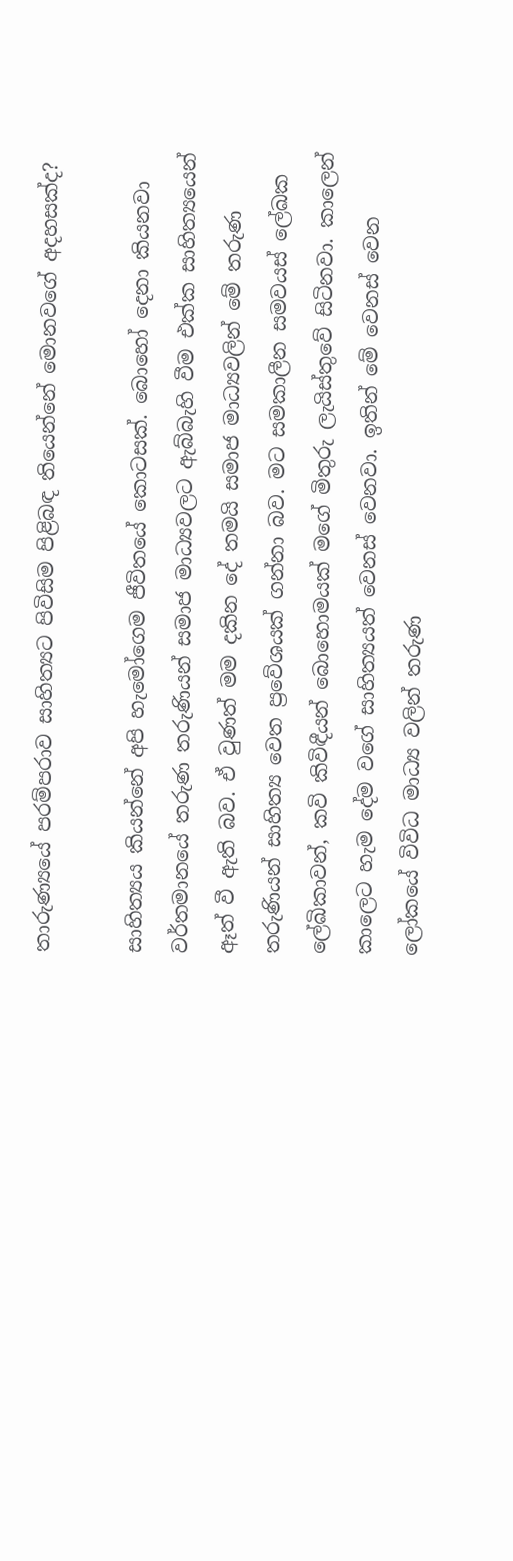තාරුණ්‍යයේ පරම්පරාව සාහිත්‍යට පිවිසිම පිළිබඳ තියෙන්නේ මොනවගේ අදහසක්ද?

සාහිත්‍යය කියන්නේ අපි හැමෝගෙම ජීවිතයේ කොටසක්. බොහෝ දෙනා කියනවා වර්තමානයේ තරුණ තරුණියන් සමාජ මාධ්‍යවලට ඇබ්බැහි වීම එක්ක සාහිත්‍යයෙන් ඈත් වී ඇති බව. ඒ වුණත් මම දකින දේ තමයි සමාජ මාධ්‍යවලින් මේ තරුණ තරුණියන් සාහිත්‍ය වෙත ප්‍රවේශයක් ගන්නා බව. මට සමකාලීන සමවයස් ලේඛක ලේඛිකාවන්, කවි කිවිඳීයන් බොහොමයක් මගේ මිතුරු ලැයිස්තුවේ සිටිනවා. කාලෙන් කාලෙට හැම දේම වගේ සාහිත්‍යයත් වෙනස් වෙනවා. ඉතින් මේ වෙනස් වෙන ලෝකයේ විවිධ මාධ්‍ය වලින් තරුණ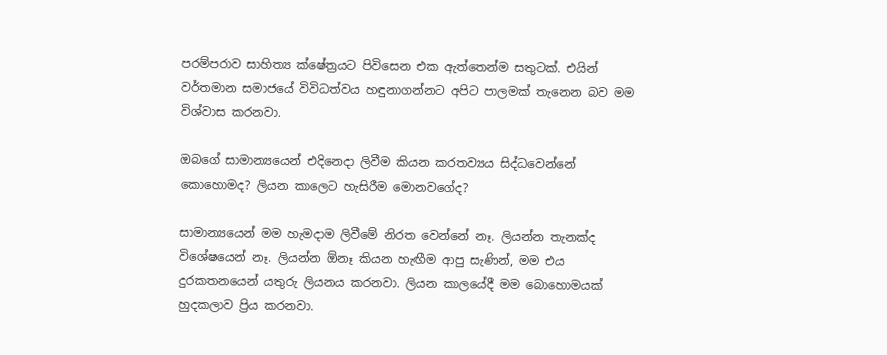පරම්පරාව සාහිත්‍ය ක්ෂේත්‍රයට පිවිසෙන එක ඇත්තෙන්ම සතුටක්. එයින් වර්තමාන සමාජයේ විවිධත්වය හඳුනාගන්නට අපිට පාලමක් තැනෙන බව මම විශ්වාස කරනවා.

ඔබගේ සාමාන්‍යයෙන් එදිනෙදා ලිවීම කියන කරතව්‍යය සිද්ධවෙන්නේ කොහොමද? ලියන කාලෙට හැසිරීම මොනවගේද?

සාමාන්‍යයෙන් මම හැමදාම ලිවීමේ නිරත වෙන්නේ නෑ. ලියන්න තැනක්ද විශේෂයෙන් නෑ. ලියන්න ඕනෑ කියන හැඟීම ආපු සැණින්, මම එය දුරකතනයෙන් යතුරු ලියනය කරනවා. ලියන කාලයේදී මම බොහොමයක් හුදකලාව ප්‍රිය කරනවා.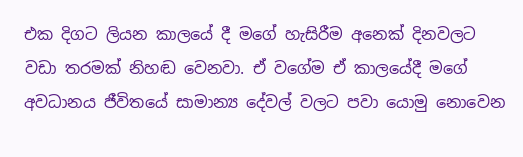එක දිගට ලියන කාලයේ දී මගේ හැසිරීම අනෙක් දිනවලට වඩා තරමක් නිහඬ වෙනවා. ඒ වගේම ඒ කාලයේදී මගේ අවධානය ජීවිතයේ සාමාන්‍ය දේවල් වලට පවා යොමු නොවෙන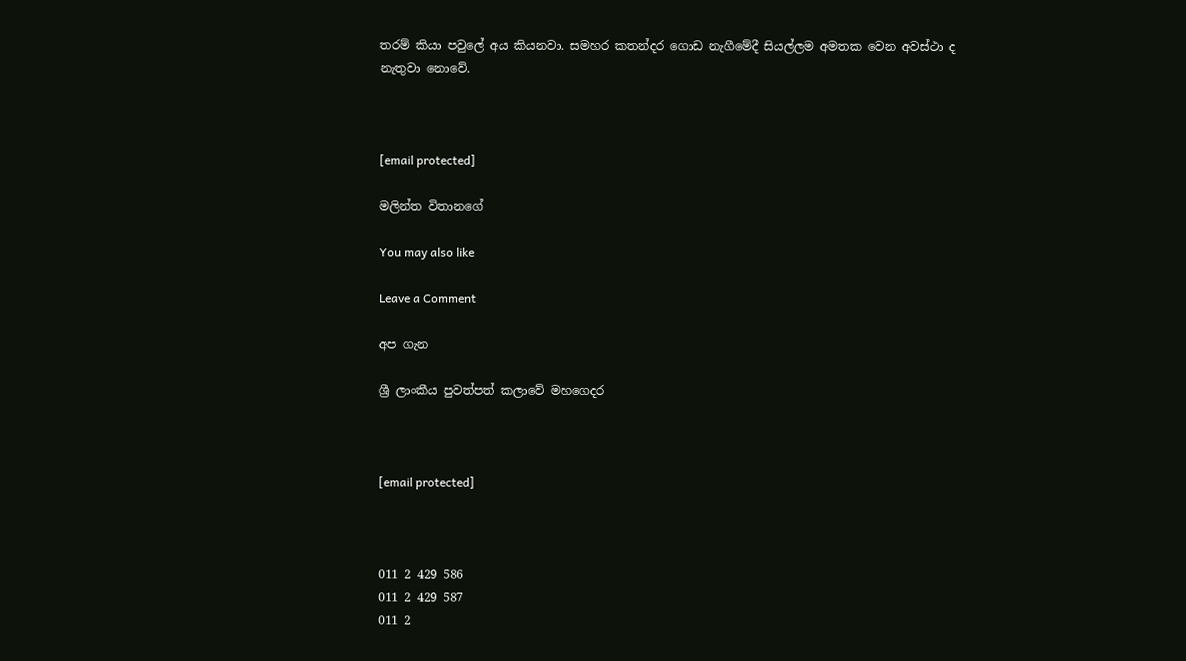තරම් කියා පවුලේ අය කියනවා. සමහර කතන්දර ගොඩ නැගීමේදී සියල්ලම අමතක වෙන අවස්ථා ද නැතුවා නොවේ.



[email protected]

මලින්ත විතානගේ

You may also like

Leave a Comment

අප ගැන

ශ්‍රී ලාංකීය පුවත්පත් කලාවේ මහගෙදර



[email protected]



011 2 429 586
011 2 429 587
011 2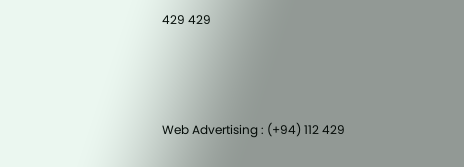429 429



Web Advertising : (+94) 112 429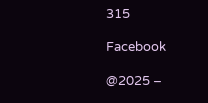315

Facebook

@2025 –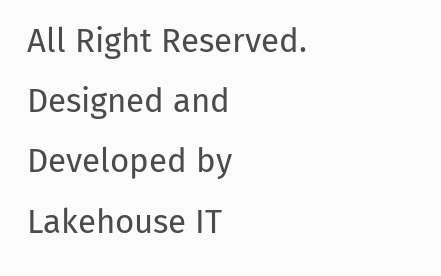All Right Reserved. Designed and Developed by Lakehouse IT